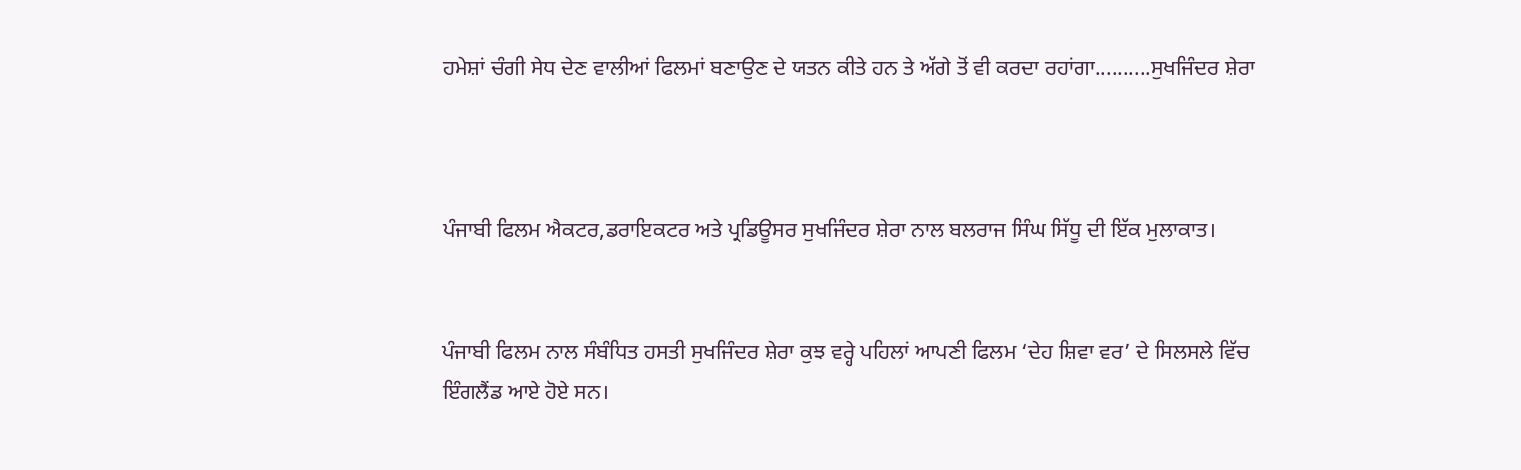ਹਮੇਸ਼ਾਂ ਚੰਗੀ ਸੇਧ ਦੇਣ ਵਾਲੀਆਂ ਫਿਲਮਾਂ ਬਣਾਉਣ ਦੇ ਯਤਨ ਕੀਤੇ ਹਨ ਤੇ ਅੱਗੇ ਤੋਂ ਵੀ ਕਰਦਾ ਰਹਾਂਗਾ..........ਸੁਖਜਿੰਦਰ ਸ਼ੇਰਾ



ਪੰਜਾਬੀ ਫਿਲਮ ਐਕਟਰ,ਡਰਾਇਕਟਰ ਅਤੇ ਪ੍ਰਡਿਊਸਰ ਸੁਖਜਿੰਦਰ ਸ਼ੇਰਾ ਨਾਲ ਬਲਰਾਜ ਸਿੰਘ ਸਿੱਧੂ ਦੀ ਇੱਕ ਮੁਲਾਕਾਤ।


ਪੰਜਾਬੀ ਫਿਲਮ ਨਾਲ ਸੰਬੰਧਿਤ ਹਸਤੀ ਸੁਖਜਿੰਦਰ ਸ਼ੇਰਾ ਕੁਝ ਵਰ੍ਹੇ ਪਹਿਲਾਂ ਆਪਣੀ ਫਿਲਮ ‘ਦੇਹ ਸ਼ਿਵਾ ਵਰ’ ਦੇ ਸਿਲਸਲੇ ਵਿੱਚ ਇੰਗਲੈਂਡ ਆਏ ਹੋਏ ਸਨ।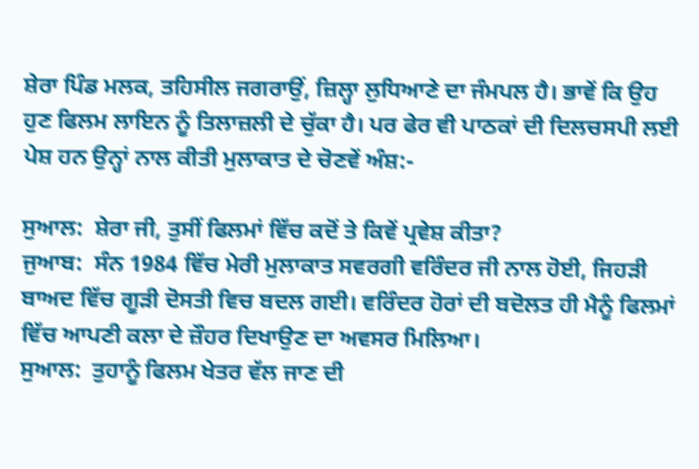ਸ਼ੇਰਾ ਪਿੰਡ ਮਲਕ, ਤਹਿਸੀਲ ਜਗਰਾਉਂ, ਜ਼ਿਲ੍ਹਾ ਲੁਧਿਆਣੇ ਦਾ ਜੰਮਪਲ ਹੈ। ਭਾਵੇਂ ਕਿ ਉਹ ਹੁਣ ਫਿਲਮ ਲਾਇਨ ਨੂੰ ਤਿਲਾਜ਼ਲੀ ਦੇ ਚੁੱਕਾ ਹੈ। ਪਰ ਫੇਰ ਵੀ ਪਾਠਕਾਂ ਦੀ ਦਿਲਚਸਪੀ ਲਈ ਪੇਸ਼ ਹਨ ਉਨ੍ਹਾਂ ਨਾਲ ਕੀਤੀ ਮੁਲਾਕਾਤ ਦੇ ਚੋਣਵੇਂ ਅੰਸ਼:-

ਸੁਆਲ:  ਸ਼ੇਰਾ ਜੀ, ਤੁਸੀਂ ਫਿਲਮਾਂ ਵਿੱਚ ਕਦੋਂ ਤੇ ਕਿਵੇਂ ਪ੍ਰਵੇਸ਼ ਕੀਤਾ?
ਜੁਆਬ:  ਸੰਨ 1984 ਵਿੱਚ ਮੇਰੀ ਮੁਲਾਕਾਤ ਸਵਰਗੀ ਵਰਿੰਦਰ ਜੀ ਨਾਲ ਹੋਈ, ਜਿਹੜੀ ਬਾਅਦ ਵਿੱਚ ਗੂੜੀ ਦੋਸਤੀ ਵਿਚ ਬਦਲ ਗਈ। ਵਰਿੰਦਰ ਹੋਰਾਂ ਦੀ ਬਦੋਲਤ ਹੀ ਮੈਨੂੰ ਫਿਲਮਾਂ ਵਿੱਚ ਆਪਣੀ ਕਲਾ ਦੇ ਜ਼ੌਹਰ ਦਿਖਾਉਣ ਦਾ ਅਵਸਰ ਮਿਲਿਆ।
ਸੁਆਲ:  ਤੁਹਾਨੂੰ ਫਿਲਮ ਖੇਤਰ ਵੱਲ ਜਾਣ ਦੀ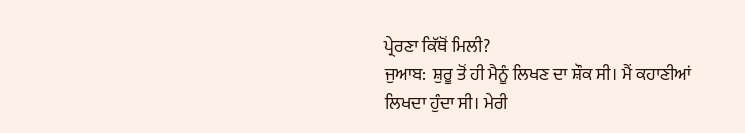ਪ੍ਰੇਰਣਾ ਕਿੱਥੋਂ ਮਿਲੀ?
ਜੁਆਬ:  ਸ਼ੁਰੂ ਤੋਂ ਹੀ ਮੈਨੂੰ ਲਿਖਣ ਦਾ ਸ਼ੌਕ ਸੀ। ਮੈਂ ਕਹਾਣੀਆਂ ਲਿਖਦਾ ਹੁੰਦਾ ਸੀ। ਮੇਰੀ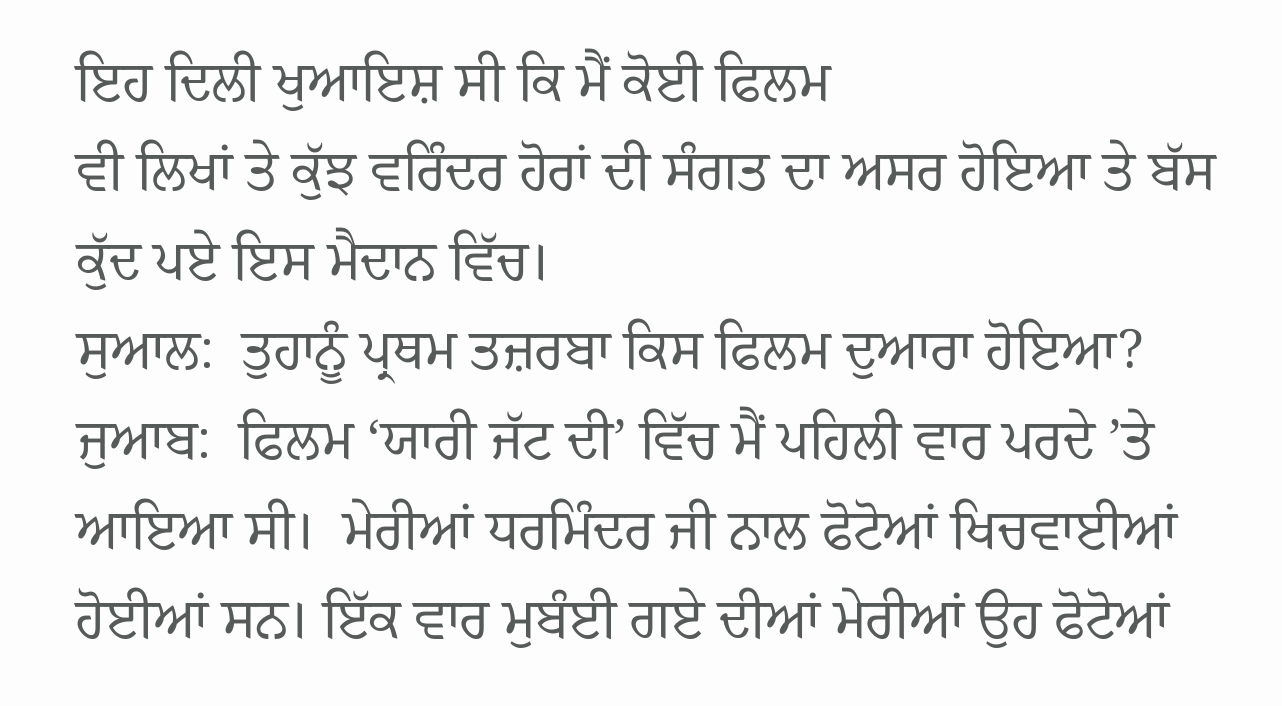ਇਹ ਦਿਲੀ ਖੁਆਇਸ਼ ਸੀ ਕਿ ਮੈਂ ਕੋਈ ਫਿਲਮ
ਵੀ ਲਿਖਾਂ ਤੇ ਕੁੱਝ ਵਰਿੰਦਰ ਹੋਰਾਂ ਦੀ ਸੰਗਤ ਦਾ ਅਸਰ ਹੋਇਆ ਤੇ ਬੱਸ ਕੁੱਦ ਪਏ ਇਸ ਮੈਦਾਨ ਵਿੱਚ।
ਸੁਆਲ:  ਤੁਹਾਨੂੰ ਪ੍ਰਥਮ ਤਜ਼ਰਬਾ ਕਿਸ ਫਿਲਮ ਦੁਆਰਾ ਹੋਇਆ?
ਜੁਆਬ:  ਫਿਲਮ ‘ਯਾਰੀ ਜੱਟ ਦੀ’ ਵਿੱਚ ਮੈਂ ਪਹਿਲੀ ਵਾਰ ਪਰਦੇ ’ਤੇ ਆਇਆ ਸੀ।  ਮੇਰੀਆਂ ਧਰਮਿੰਦਰ ਜੀ ਨਾਲ ਫੋਟੋਆਂ ਖਿਚਵਾਈਆਂ ਹੋਈਆਂ ਸਨ। ਇੱਕ ਵਾਰ ਮੁਬੰਈ ਗਏ ਦੀਆਂ ਮੇਰੀਆਂ ਉਹ ਫੋਟੋਆਂ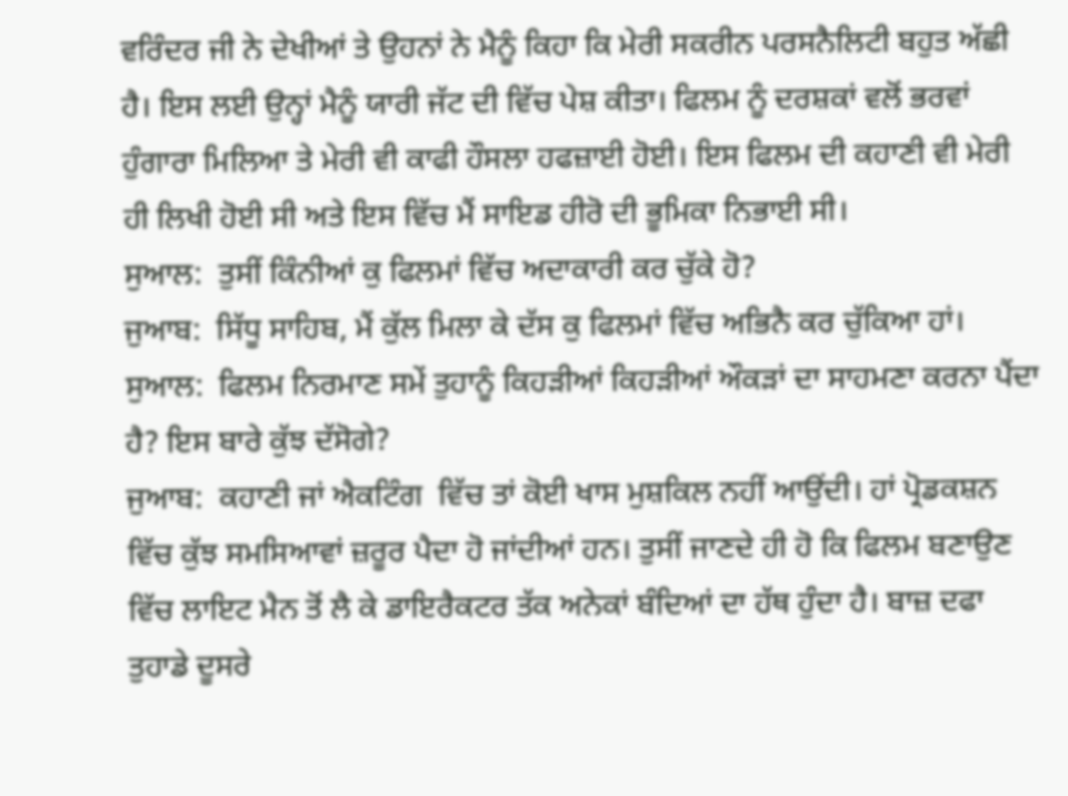ਵਰਿੰਦਰ ਜੀ ਨੇ ਦੇਖੀਆਂ ਤੇ ਉਹਨਾਂ ਨੇ ਮੈਨੂੰ ਕਿਹਾ ਕਿ ਮੇਰੀ ਸਕਰੀਨ ਪਰਸਨੈਲਿਟੀ ਬਹੁਤ ਅੱਛੀ ਹੈ। ਇਸ ਲਈ ਉਨ੍ਹਾਂ ਮੈਨੂੰ ਯਾਰੀ ਜੱਟ ਦੀ ਵਿੱਚ ਪੇਸ਼ ਕੀਤਾ। ਫਿਲਮ ਨੂੰ ਦਰਸ਼ਕਾਂ ਵਲੋਂ ਭਰਵਾਂ ਹੁੰਗਾਰਾ ਮਿਲਿਆ ਤੇ ਮੇਰੀ ਵੀ ਕਾਫੀ ਹੌਸਲਾ ਹਫਜ਼ਾਈ ਹੋਈ। ਇਸ ਫਿਲਮ ਦੀ ਕਹਾਣੀ ਵੀ ਮੇਰੀ ਹੀ ਲਿਖੀ ਹੋਈ ਸੀ ਅਤੇ ਇਸ ਵਿੱਚ ਮੈਂ ਸਾਇਡ ਹੀਰੋ ਦੀ ਭੂਮਿਕਾ ਨਿਭਾਈ ਸੀ।
ਸੁਆਲ:  ਤੁਸੀਂ ਕਿੰਨੀਆਂ ਕੁ ਫਿਲਮਾਂ ਵਿੱਚ ਅਦਾਕਾਰੀ ਕਰ ਚੁੱਕੇ ਹੋ?
ਜੁਆਬ:  ਸਿੱਧੂ ਸਾਹਿਬ, ਮੈਂ ਕੁੱਲ ਮਿਲਾ ਕੇ ਦੱਸ ਕੁ ਫਿਲਮਾਂ ਵਿੱਚ ਅਭਿਨੈ ਕਰ ਚੁੱਕਿਆ ਹਾਂ।
ਸੁਆਲ:  ਫਿਲਮ ਨਿਰਮਾਣ ਸਮੇਂ ਤੁਹਾਨੂੰ ਕਿਹੜੀਆਂ ਕਿਹੜੀਆਂ ਔਕੜਾਂ ਦਾ ਸਾਹਮਣਾ ਕਰਨਾ ਪੈਂਦਾ ਹੈ? ਇਸ ਬਾਰੇ ਕੁੱਝ ਦੱਸੋਗੇ?
ਜੁਆਬ:  ਕਹਾਣੀ ਜਾਂ ਐਕਟਿੰਗ  ਵਿੱਚ ਤਾਂ ਕੋਈ ਖਾਸ ਮੁਸ਼ਕਿਲ ਨਹੀਂ ਆਉਂਦੀ। ਹਾਂ ਪ੍ਰੋਡਕਸ਼ਨ ਵਿੱਚ ਕੁੱਝ ਸਮਸਿਆਵਾਂ ਜ਼ਰੂਰ ਪੈਦਾ ਹੋ ਜਾਂਦੀਆਂ ਹਨ। ਤੁਸੀਂ ਜਾਣਦੇ ਹੀ ਹੋ ਕਿ ਫਿਲਮ ਬਣਾਉਣ ਵਿੱਚ ਲਾਇਟ ਮੈਨ ਤੋਂ ਲੈ ਕੇ ਡਾਇਰੈਕਟਰ ਤੱਕ ਅਨੇਕਾਂ ਬੰਦਿਆਂ ਦਾ ਹੱਥ ਹੁੰਦਾ ਹੈ। ਬਾਜ਼ ਦਫਾ ਤੁਹਾਡੇ ਦੂਸਰੇ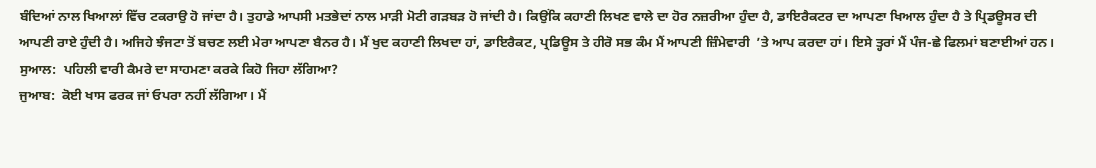ਬੰਦਿਆਂ ਨਾਲ ਖਿਆਲਾਂ ਵਿੱਚ ਟਕਰਾਉ ਹੋ ਜਾਂਦਾ ਹੈ। ਤੁਹਾਡੇ ਆਪਸੀ ਮਤਭੇਦਾਂ ਨਾਲ ਮਾੜੀ ਮੋਟੀ ਗੜਬੜ ਹੋ ਜਾਂਦੀ ਹੈ। ਕਿਉਂਕਿ ਕਹਾਣੀ ਲਿਖਣ ਵਾਲੇ ਦਾ ਹੋਰ ਨਜ਼ਰੀਆ ਹੁੰਦਾ ਹੈ, ਡਾਇਰੈਕਟਰ ਦਾ ਆਪਣਾ ਖਿਆਲ ਹੁੰਦਾ ਹੈ ਤੇ ਪ੍ਰਿਡਊਸਰ ਦੀ ਆਪਣੀ ਰਾਏ ਹੁੰਦੀ ਹੈ। ਅਜਿਹੇ ਝੰਜਟਾ ਤੋਂ ਬਚਣ ਲਈ ਮੇਰਾ ਆਪਣਾ ਬੈਨਰ ਹੈ। ਮੈਂ ਖੁਦ ਕਹਾਣੀ ਲਿਖਦਾ ਹਾਂ, ਡਾਇਰੈਕਟ, ਪ੍ਰਡਿਊਸ ਤੇ ਹੀਰੋ ਸਭ ਕੰਮ ਮੈਂ ਆਪਣੀ ਜ਼ਿੰਮੇਵਾਰੀ  ’ਤੇ ਆਪ ਕਰਦਾ ਹਾਂ। ਇਸੇ ਤ੍ਹਰਾਂ ਮੈਂ ਪੰਜ-ਛੇ ਫਿਲਮਾਂ ਬਣਾਈਆਂ ਹਨ।
ਸੁਆਲ:  ਪਹਿਲੀ ਵਾਰੀ ਕੈਮਰੇ ਦਾ ਸਾਹਮਣਾ ਕਰਕੇ ਕਿਹੋ ਜਿਹਾ ਲੱਗਿਆ?
ਜੁਆਬ:  ਕੋਈ ਖਾਸ ਫਰਕ ਜਾਂ ਓਪਰਾ ਨਹੀਂ ਲੱਗਿਆ। ਮੈਂ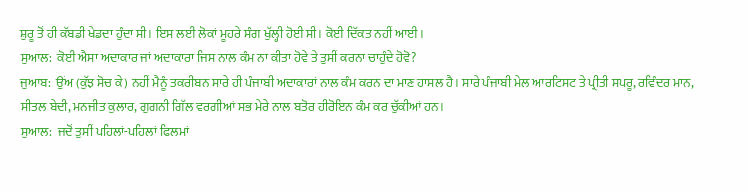ਸ਼ੁਰੂ ਤੋਂ ਹੀ ਕੱਬਡੀ ਖੇਡਦਾ ਹੁੰਦਾ ਸੀ। ਇਸ ਲਈ ਲੋਕਾਂ ਮੂਹਰੇ ਸੰਗ ਖੁੱਲ੍ਹੀ ਹੋਈ ਸੀ। ਕੋਈ ਦਿੱਕਤ ਨਹੀਂ ਆਈ।
ਸੁਆਲ:  ਕੋਈ ਐਸਾ ਅਦਾਕਾਰ ਜਾਂ ਅਦਾਕਾਰਾ ਜਿਸ ਨਾਲ ਕੰਮ ਨਾ ਕੀਤਾ ਹੋਵੇ ਤੇ ਤੁਸੀਂ ਕਰਨਾ ਚਾਹੁੰਦੇ ਹੋਵੋ?
ਜੁਆਬ:  ਉਂਅ (ਕੁੱਝ ਸੋਚ ਕੇ) ਨਹੀਂ ਮੈਨੂੰ ਤਕਰੀਬਨ ਸਾਰੇ ਹੀ ਪੰਜਾਬੀ ਅਦਾਕਾਰਾਂ ਨਾਲ ਕੰਮ ਕਰਨ ਦਾ ਮਾਣ ਹਾਸਲ ਹੈ। ਸਾਰੇ ਪੰਜਾਬੀ ਮੇਲ ਆਰਟਿਸਟ ਤੇ ਪ੍ਰੀਤੀ ਸਪਰੂ, ਰਵਿੰਦਰ ਮਾਨ, ਸੀਤਲ ਬੇਦੀ, ਮਨਜੀਤ ਕੁਲਾਰ, ਗੁਗਨੀ ਗਿੱਲ ਵਰਗੀਆਂ ਸਭ ਮੇਰੇ ਨਾਲ ਬਤੋਰ ਹੀਰੋਇਨ ਕੰਮ ਕਰ ਚੁੱਕੀਆਂ ਹਨ।
ਸੁਆਲ:  ਜਦੋਂ ਤੁਸੀਂ ਪਹਿਲਾਂ-ਪਹਿਲਾਂ ਫਿਲਮਾਂ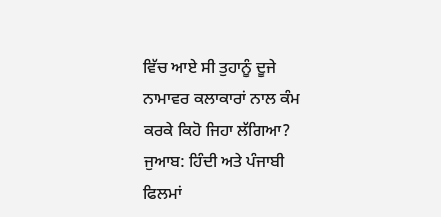ਵਿੱਚ ਆਏ ਸੀ ਤੁਹਾਨੂੰ ਦੂਜੇ ਨਾਮਾਵਰ ਕਲਾਕਾਰਾਂ ਨਾਲ ਕੰਮ ਕਰਕੇ ਕਿਹੋ ਜਿਹਾ ਲੱਗਿਆ?
ਜੁਆਬ: ਹਿੰਦੀ ਅਤੇ ਪੰਜਾਬੀ ਫਿਲਮਾਂ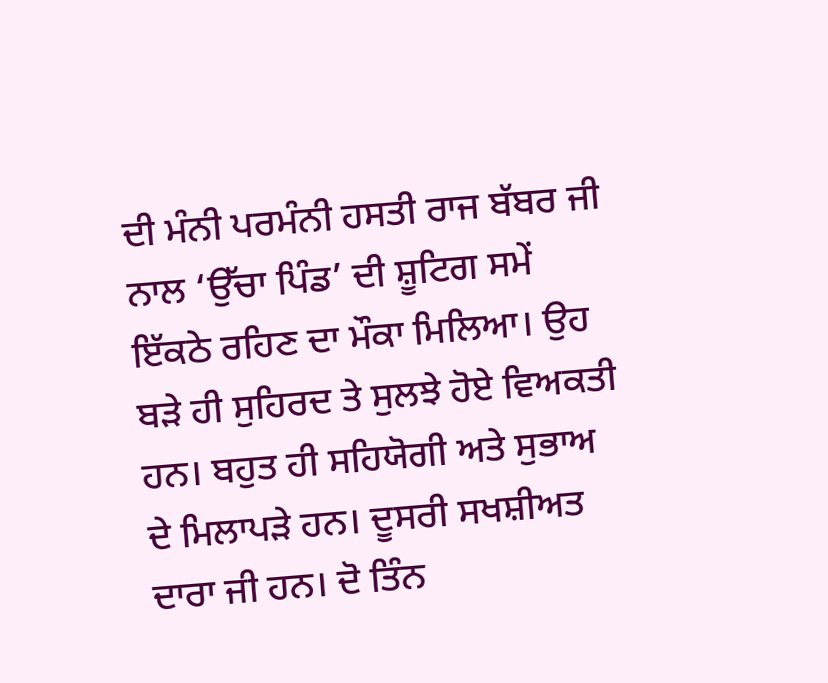ਦੀ ਮੰਨੀ ਪਰਮੰਨੀ ਹਸਤੀ ਰਾਜ ਬੱਬਰ ਜੀ ਨਾਲ ‘ਉੱਚਾ ਪਿੰਡ’ ਦੀ ਸ਼ੂਟਿਗ ਸਮੇਂ ਇੱਕਠੇ ਰਹਿਣ ਦਾ ਮੌਕਾ ਮਿਲਿਆ। ਉਹ ਬੜੇ ਹੀ ਸੁਹਿਰਦ ਤੇ ਸੁਲਝੇ ਹੋਏ ਵਿਅਕਤੀ ਹਨ। ਬਹੁਤ ਹੀ ਸਹਿਯੋਗੀ ਅਤੇ ਸੁਭਾਅ ਦੇ ਮਿਲਾਪੜੇ ਹਨ। ਦੂਸਰੀ ਸਖਸ਼ੀਅਤ ਦਾਰਾ ਜੀ ਹਨ। ਦੋ ਤਿੰਨ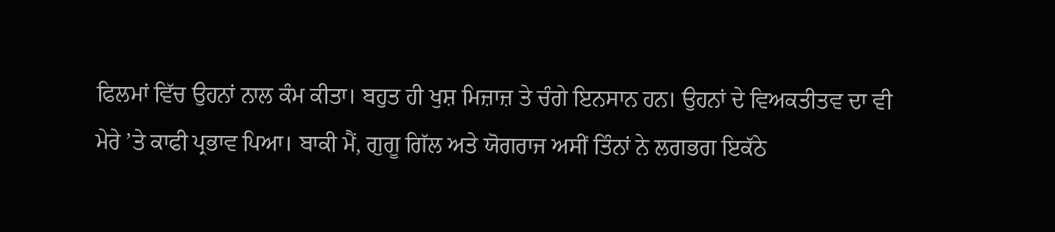ਫਿਲਮਾਂ ਵਿੱਚ ਉਹਨਾਂ ਨਾਲ ਕੰਮ ਕੀਤਾ। ਬਹੁਤ ਹੀ ਖੁਸ਼ ਮਿਜ਼ਾਜ਼ ਤੇ ਚੰਗੇ ਇਨਸਾਨ ਹਨ। ਉਹਨਾਂ ਦੇ ਵਿਅਕਤੀਤਵ ਦਾ ਵੀ ਮੇਰੇ ’ਤੇ ਕਾਫੀ ਪ੍ਰਭਾਵ ਪਿਆ। ਬਾਕੀ ਮੈਂ, ਗੁਗੂ ਗਿੱਲ ਅਤੇ ਯੋਗਰਾਜ ਅਸੀਂ ਤਿੰਨਾਂ ਨੇ ਲਗਭਗ ਇਕੱਠੇ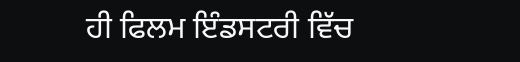ਹੀ ਫਿਲਮ ਇੰਡਸਟਰੀ ਵਿੱਚ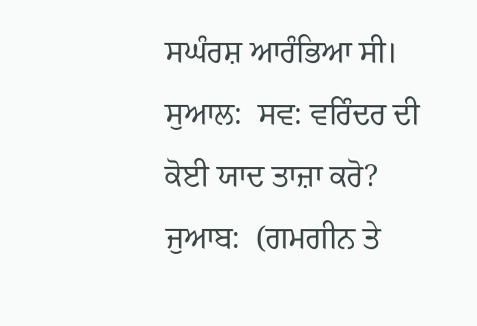ਸਘੰਰਸ਼ ਆਰੰਭਿਆ ਸੀ।
ਸੁਆਲ:  ਸਵ: ਵਰਿੰਦਰ ਦੀ ਕੋਈ ਯਾਦ ਤਾਜ਼ਾ ਕਰੋ?
ਜੁਆਬ:  (ਗਮਗੀਨ ਤੇ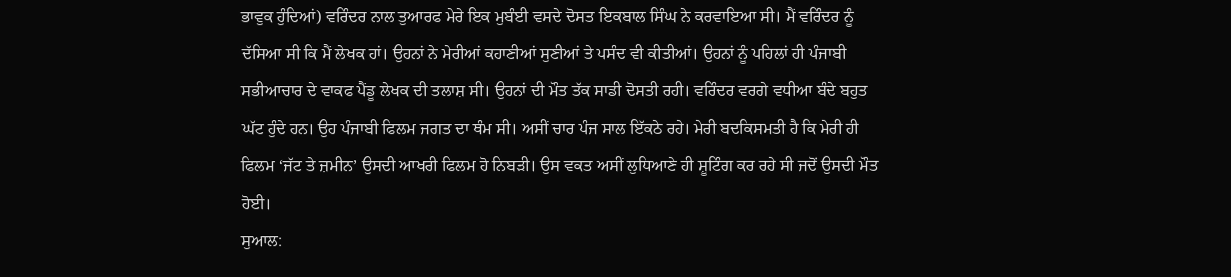ਭਾਵੁਕ ਹੁੰਦਿਆਂ) ਵਰਿੰਦਰ ਨਾਲ ਤੁਆਰਫ ਮੇਰੇ ਇਕ ਮੁਬੰਈ ਵਸਦੇ ਦੋਸਤ ਇਕਬਾਲ ਸਿੰਘ ਨੇ ਕਰਵਾਇਆ ਸੀ। ਮੈਂ ਵਰਿੰਦਰ ਨੂੰ ਦੱਸਿਆ ਸੀ ਕਿ ਮੈਂ ਲੇਖਕ ਹਾਂ। ਉਹਨਾਂ ਨੇ ਮੇਰੀਆਂ ਕਹਾਣੀਆਂ ਸੁਣੀਆਂ ਤੇ ਪਸੰਦ ਵੀ ਕੀਤੀਆਂ। ਉਹਨਾਂ ਨੂੰ ਪਹਿਲਾਂ ਹੀ ਪੰਜਾਬੀ ਸਭੀਆਚਾਰ ਦੇ ਵਾਕਫ ਪੈਂਡੂ ਲੇਖਕ ਦੀ ਤਲਾਸ਼ ਸੀ। ਉਹਨਾਂ ਦੀ ਮੌਤ ਤੱਕ ਸਾਡੀ ਦੋਸਤੀ ਰਹੀ। ਵਰਿੰਦਰ ਵਰਗੇ ਵਧੀਆ ਬੰਦੇ ਬਹੁਤ ਘੱਟ ਹੁੰਦੇ ਹਨ। ਉਹ ਪੰਜਾਬੀ ਫਿਲਮ ਜਗਤ ਦਾ ਥੰਮ ਸੀ। ਅਸੀਂ ਚਾਰ ਪੰਜ ਸਾਲ ਇੱਕਠੇ ਰਹੇ। ਮੇਰੀ ਬਦਕਿਸਮਤੀ ਹੈ ਕਿ ਮੇਰੀ ਹੀ ਫਿਲਮ ‘ਜੱਟ ਤੇ ਜ਼ਮੀਨ’ ਉਸਦੀ ਆਖਰੀ ਫਿਲਮ ਹੋ ਨਿਬੜੀ। ਉਸ ਵਕਤ ਅਸੀਂ ਲੁਧਿਆਣੇ ਹੀ ਸ਼ੂਟਿੰਗ ਕਰ ਰਹੇ ਸੀ ਜਦੋਂ ਉਸਦੀ ਮੌਤ ਹੋਈ।
ਸੁਆਲ: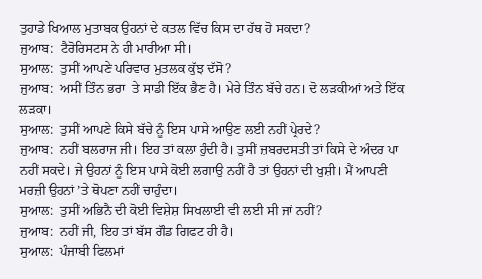ਤੁਹਾਡੇ ਖਿਆਲ ਮੁਤਾਬਕ ਉਹਨਾਂ ਦੇ ਕਤਲ ਵਿੱਚ ਕਿਸ ਦਾ ਹੱਥ ਹੋ ਸਕਦਾ?
ਜੁਆਬ:  ਟੈਰੋਰਿਸਟਸ ਨੇ ਹੀ ਮਾਰੀਆ ਸੀ।
ਸੁਆਲ:  ਤੁਸੀਂ ਆਪਣੇ ਪਰਿਵਾਰ ਮੁਤਲਕ ਕੁੱਝ ਦੱਸੋ?
ਜੁਆਬ:  ਅਸੀਂ ਤਿੰਨ ਭਰਾ  ਤੇ ਸਾਡੀ ਇੱਕ ਭੈਣ ਹੈ। ਮੇਰੇ ਤਿੰਨ ਬੱਚੇ ਹਨ। ਦੋ ਲੜਕੀਆਂ ਅਤੇ ਇੱਕ ਲੜਕਾ।
ਸੁਆਲ:  ਤੁਸੀਂ ਆਪਣੇ ਕਿਸੇ ਬੱਚੇ ਨੂੰ ਇਸ ਪਾਸੇ ਆਉਣ ਲਈ ਨਹੀਂ ਪ੍ਰੇਰਦੇ?
ਜੁਆਬ:  ਨਹੀਂ ਬਲਰਾਜ ਜੀ। ਇਹ ਤਾਂ ਕਲਾ ਹੁੰਦੀ ਹੈ। ਤੁਸੀਂ ਜ਼ਬਰਦਸਤੀ ਤਾਂ ਕਿਸੇ ਦੇ ਅੰਦਰ ਪਾ ਨਹੀਂ ਸਕਦੇ। ਜੇ ਉਹਨਾਂ ਨੂੰ ਇਸ ਪਾਸੇ ਕੋਈ ਲਗਾਉ ਨਹੀਂ ਹੈ ਤਾਂ ਉਹਨਾਂ ਦੀ ਖੁਸ਼ੀ। ਮੈਂ ਆਪਣੀ ਮਰਜ਼ੀ ਉਹਨਾਂ ’ਤੇ ਥੋਪਣਾ ਨਹੀਂ ਚਾਹੁੰਦਾ।
ਸੁਆਲ:  ਤੁਸੀਂ ਅਭਿਨੈ ਦੀ ਕੋਈ ਵਿਸ਼ੇਸ਼ ਸਿਖਲਾਈ ਵੀ ਲਈ ਸੀ ਜਾਂ ਨਹੀਂ?
ਜੁਆਬ:  ਨਹੀਂ ਜੀ, ਇਹ ਤਾਂ ਬੱਸ ਗੌਡ ਗਿਫਟ ਹੀ ਹੈ।
ਸੁਆਲ:  ਪੰਜਾਬੀ ਫਿਲਮਾਂ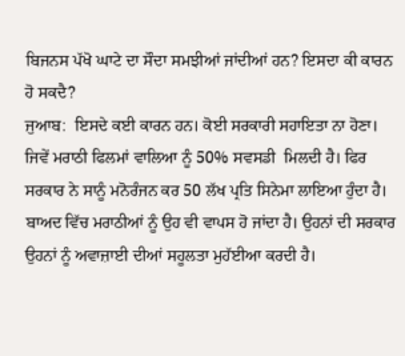ਬਿਜਨਸ ਪੱਖੋ ਘਾਟੇ ਦਾ ਸੌਦਾ ਸਮਝੀਆਂ ਜਾਂਦੀਆਂ ਹਨ? ਇਸਦਾ ਕੀ ਕਾਰਨ ਹੋ ਸਕਦੈ?
ਜੁਆਬ:  ਇਸਦੇ ਕਈ ਕਾਰਨ ਹਨ। ਕੋਈ ਸਰਕਾਰੀ ਸਹਾਇਤਾ ਨਾ ਹੋਣਾ। ਜਿਵੇਂ ਮਰਾਠੀ ਫਿਲਮਾਂ ਵਾਲਿਆ ਨੂੰ 50% ਸਵਸਡੀ  ਮਿਲਦੀ ਹੈ। ਫਿਰ ਸਰਕਾਰ ਨੇ ਸਾਨੂੰ ਮਨੋਰੰਜਨ ਕਰ 50 ਲੱਖ ਪ੍ਰਤਿ ਸਿਨੇਮਾ ਲਾਇਆ ਹੁੰਦਾ ਹੈ। ਬਾਅਦ ਵਿੱਚ ਮਰਾਠੀਆਂ ਨੂੰ ਉਹ ਵੀ ਵਾਪਸ ਹੋ ਜਾਂਦਾ ਹੈ। ਉਹਨਾਂ ਦੀ ਸਰਕਾਰ ਉਹਨਾਂ ਨੂੰ ਅਵਾਜ਼ਾਈ ਦੀਆਂ ਸਹੂਲਤਾ ਮੁਹੱਈਆ ਕਰਦੀ ਹੈ।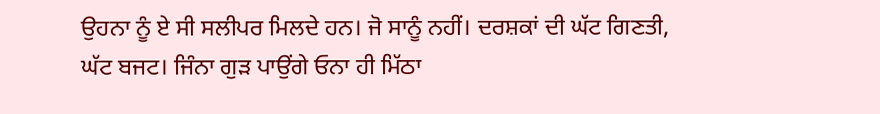ਉਹਨਾ ਨੂੰ ਏ ਸੀ ਸਲੀਪਰ ਮਿਲਦੇ ਹਨ। ਜੋ ਸਾਨੂੰ ਨਹੀਂ। ਦਰਸ਼ਕਾਂ ਦੀ ਘੱਟ ਗਿਣਤੀ, ਘੱਟ ਬਜਟ। ਜਿੰਨਾ ਗੁੜ ਪਾਉਂਗੇ ਓਨਾ ਹੀ ਮਿੱਠਾ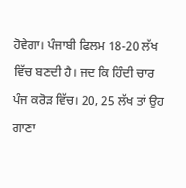ਹੋਵੇਗਾ। ਪੰਜਾਬੀ ਫਿਲਮ 18-20 ਲੱਖ ਵਿੱਚ ਬਣਦੀ ਹੈ। ਜਦ ਕਿ ਹਿੰਦੀ ਚਾਰ ਪੰਜ ਕਰੋੜ ਵਿੱਚ। 20, 25 ਲੱਖ ਤਾਂ ਉਹ ਗਾਣਾ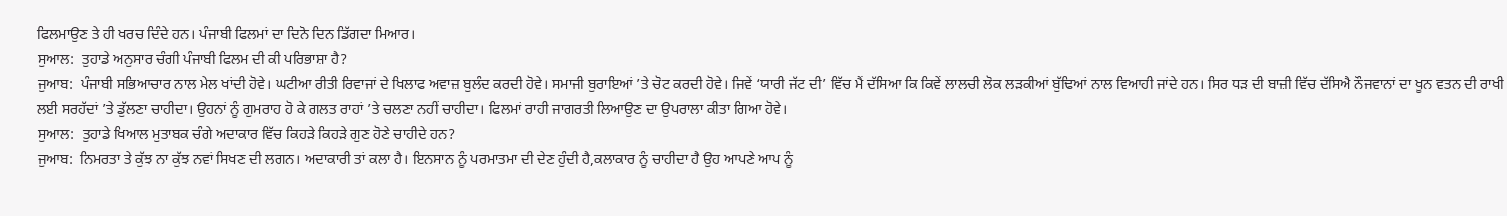ਫਿਲਮਾਉਣ ਤੇ ਹੀ ਖਰਚ ਦਿੰਦੇ ਹਨ। ਪੰਜਾਬੀ ਫਿਲਮਾਂ ਦਾ ਦਿਨੋ ਦਿਨ ਡਿੱਗਦਾ ਮਿਆਰ।
ਸੁਆਲ:  ਤੁਹਾਡੇ ਅਨੁਸਾਰ ਚੰਗੀ ਪੰਜਾਬੀ ਫਿਲਮ ਦੀ ਕੀ ਪਰਿਭਾਸ਼ਾ ਹੈ?
ਜੁਆਬ:  ਪੰਜਾਬੀ ਸਭਿਆਚਾਰ ਨਾਲ ਮੇਲ ਖਾਂਦੀ ਹੋਵੇ। ਘਟੀਆ ਰੀਤੀ ਰਿਵਾਜਾਂ ਦੇ ਖਿਲਾਫ ਅਵਾਜ਼ ਬੁਲੰਦ ਕਰਦੀ ਹੋਵੇ। ਸਮਾਜੀ ਬੁਰਾਇਆਂ ’ਤੇ ਚੋਟ ਕਰਦੀ ਹੋਵੇ। ਜਿਵੇਂ ‘ਯਾਰੀ ਜੱਟ ਦੀ’ ਵਿੱਚ ਮੈਂ ਦੱਸਿਆ ਕਿ ਕਿਵੇਂ ਲਾਲਚੀ ਲੋਕ ਲੜਕੀਆਂ ਬੁੱਢਿਆਂ ਨਾਲ ਵਿਆਹੀ ਜਾਂਦੇ ਹਨ। ਸਿਰ ਧੜ ਦੀ ਬਾਜ਼ੀ ਵਿੱਚ ਦੱਸਿਐ ਨੌਜਵਾਨਾਂ ਦਾ ਖੂਨ ਵਤਨ ਦੀ ਰਾਖੀ ਲਈ ਸਰਹੱਦਾਂ ’ਤੇ ਡੁੱਲਣਾ ਚਾਹੀਦਾ। ਉਹਨਾਂ ਨੂੰ ਗੁਮਰਾਹ ਹੋ ਕੇ ਗਲਤ ਰਾਹਾਂ ’ਤੇ ਚਲਣਾ ਨਹੀਂ ਚਾਹੀਦਾ। ਫਿਲਮਾਂ ਰਾਹੀ ਜਾਗਰਤੀ ਲਿਆਉਣ ਦਾ ਉਪਰਾਲਾ ਕੀਤਾ ਗਿਆ ਹੋਵੇ।
ਸੁਆਲ:  ਤੁਹਾਡੇ ਖਿਆਲ ਮੁਤਾਬਕ ਚੰਗੇ ਅਦਾਕਾਰ ਵਿੱਚ ਕਿਹੜੇ ਕਿਹੜੇ ਗੁਣ ਹੋਣੇ ਚਾਹੀਦੇ ਹਨ?
ਜੁਆਬ:  ਨਿਮਰਤਾ ਤੇ ਕੁੱਝ ਨਾ ਕੁੱਝ ਨਵਾਂ ਸਿਖਣ ਦੀ ਲਗਨ। ਅਦਾਕਾਰੀ ਤਾਂ ਕਲਾ ਹੈ। ਇਨਸਾਨ ਨੂੰ ਪਰਮਾਤਮਾ ਦੀ ਦੇਣ ਹੁੰਦੀ ਹੈ,ਕਲਾਕਾਰ ਨੂੰ ਚਾਹੀਦਾ ਹੈ ਉਹ ਆਪਣੇ ਆਪ ਨੂੰ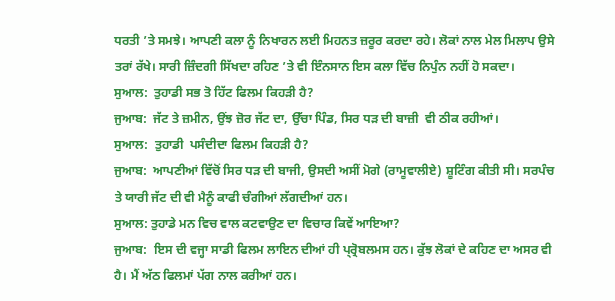ਧਰਤੀ ’ਤੇ ਸਮਝੇ। ਆਪਣੀ ਕਲਾ ਨੂੰ ਨਿਖਾਰਨ ਲਈ ਮਿਹਨਤ ਜ਼ਰੂਰ ਕਰਦਾ ਰਹੇ। ਲੋਕਾਂ ਨਾਲ ਮੇਲ ਮਿਲਾਪ ਉਸੇ ਤਰਾਂ ਰੱਖੇ। ਸਾਰੀ ਜ਼ਿੰਦਗੀ ਸਿੱਖਦਾ ਰਹਿਣ ’ਤੇ ਵੀ ਇੰਨਸਾਨ ਇਸ ਕਲਾ ਵਿੱਚ ਨਿਪੁੰਨ ਨਹੀਂ ਹੋ ਸਕਦਾ।
ਸੁਆਲ:  ਤੁਹਾਡੀ ਸਭ ਤੋ ਹਿੱਟ ਫਿਲਮ ਕਿਹੜੀ ਹੈ?
ਜੁਆਬ:  ਜੱਟ ਤੇ ਜ਼ਮੀਨ, ਉਂਝ ਜ਼ੋਰ ਜੱਟ ਦਾ, ਉੱਚਾ ਪਿੰਡ, ਸਿਰ ਧੜ ਦੀ ਬਾਜ਼ੀ  ਵੀ ਠੀਕ ਰਹੀਆਂ।
ਸੁਆਲ:  ਤੁਹਾਡੀ  ਪਸੰਦੀਦਾ ਫਿਲਮ ਕਿਹੜੀ ਹੈ?
ਜੁਆਬ:  ਆਪਣੀਆਂ ਵਿੱਚੋਂ ਸਿਰ ਧੜ ਦੀ ਬਾਜੀ, ਉਸਦੀ ਅਸੀਂ ਮੋਗੇ (ਰਾਮੂਵਾਲੀਏ) ਸ਼ੂਟਿੰਗ ਕੀਤੀ ਸੀ। ਸਰਪੰਚ ਤੇ ਯਾਰੀ ਜੱਟ ਦੀ ਵੀ ਮੈਨੂੰ ਕਾਫੀ ਚੰਗੀਆਂ ਲੱਗਦੀਆਂ ਹਨ।
ਸੁਆਲ: ਤੁਹਾਡੇ ਮਨ ਵਿਚ ਵਾਲ ਕਟਵਾਉਣ ਦਾ ਵਿਚਾਰ ਕਿਵੇਂ ਆਇਆ?
ਜੁਆਬ:  ਇਸ ਦੀ ਵਜ੍ਹਾ ਸਾਡੀ ਫਿਲਮ ਲਾਇਨ ਦੀਆਂ ਹੀ ਪ੍ਰ੍ਰੋਬਲਮਸ ਹਨ। ਕੁੱਝ ਲੋਕਾਂ ਦੇ ਕਹਿਣ ਦਾ ਅਸਰ ਵੀ ਹੈ। ਮੈਂ ਅੱਠ ਫਿਲਮਾਂ ਪੱਗ ਨਾਲ ਕਰੀਆਂ ਹਨ।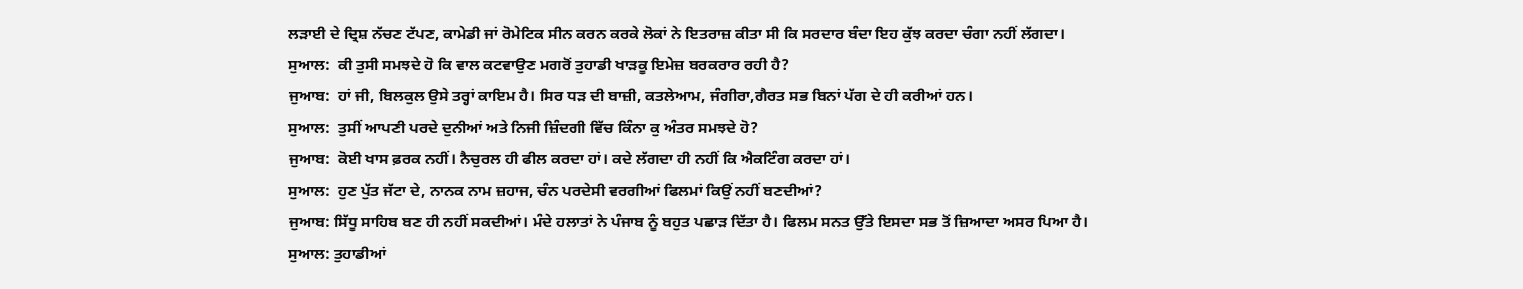ਲੜਾਈ ਦੇ ਦ੍ਰਿਸ਼ ਨੱਚਣ ਟੱਪਣ, ਕਾਮੇਡੀ ਜਾਂ ਰੋਮੇਟਿਕ ਸੀਨ ਕਰਨ ਕਰਕੇ ਲੋਕਾਂ ਨੇ ਇਤਰਾਜ਼ ਕੀਤਾ ਸੀ ਕਿ ਸਰਦਾਰ ਬੰਦਾ ਇਹ ਕੁੱਝ ਕਰਦਾ ਚੰਗਾ ਨਹੀਂ ਲੱਗਦਾ।
ਸੁਆਲ:  ਕੀ ਤੁਸੀ ਸਮਝਦੇ ਹੋ ਕਿ ਵਾਲ ਕਟਵਾਉਣ ਮਗਰੋਂ ਤੁਹਾਡੀ ਖਾੜਕੂ ਇਮੇਜ਼ ਬਰਕਰਾਰ ਰਹੀ ਹੈ?
ਜੁਆਬ:  ਹਾਂ ਜੀ, ਬਿਲਕੁਲ ਉਸੇ ਤਰ੍ਹਾਂ ਕਾਇਮ ਹੈ। ਸਿਰ ਧੜ ਦੀ ਬਾਜ਼ੀ, ਕਤਲੇਆਮ, ਜੰਗੀਰਾ,ਗੈਰਤ ਸਭ ਬਿਨਾਂ ਪੱਗ ਦੇ ਹੀ ਕਰੀਆਂ ਹਨ।
ਸੁਆਲ:  ਤੁਸੀਂ ਆਪਣੀ ਪਰਦੇ ਦੁਨੀਆਂ ਅਤੇ ਨਿਜੀ ਜ਼ਿੰਦਗੀ ਵਿੱਚ ਕਿੰਨਾ ਕੁ ਅੰਤਰ ਸਮਝਦੇ ਹੋ?
ਜੁਆਬ:  ਕੋਈ ਖਾਸ ਫ਼ਰਕ ਨਹੀਂ। ਨੈਚੁਰਲ ਹੀ ਫੀਲ ਕਰਦਾ ਹਾਂ। ਕਦੇ ਲੱਗਦਾ ਹੀ ਨਹੀਂ ਕਿ ਐਕਟਿੰਗ ਕਰਦਾ ਹਾਂ।
ਸੁਆਲ:  ਹੁਣ ਪੁੱਤ ਜੱਟਾ ਦੇ, ਨਾਨਕ ਨਾਮ ਜ਼ਹਾਜ, ਚੰਨ ਪਰਦੇਸੀ ਵਰਗੀਆਂ ਫਿਲਮਾਂ ਕਿਉਂ ਨਹੀਂ ਬਣਦੀਆਂ?
ਜੁਆਬ: ਸਿੱਧੂ ਸਾਹਿਬ ਬਣ ਹੀ ਨਹੀਂ ਸਕਦੀਆਂ। ਮੰਦੇ ਹਲਾਤਾਂ ਨੇ ਪੰਜਾਬ ਨੂੰ ਬਹੁਤ ਪਛਾੜ ਦਿੱਤਾ ਹੈ। ਫਿਲਮ ਸਨਤ ਉੱਤੇ ਇਸਦਾ ਸਭ ਤੋਂ ਜ਼ਿਆਦਾ ਅਸਰ ਪਿਆ ਹੈ।
ਸੁਆਲ: ਤੁਹਾਡੀਆਂ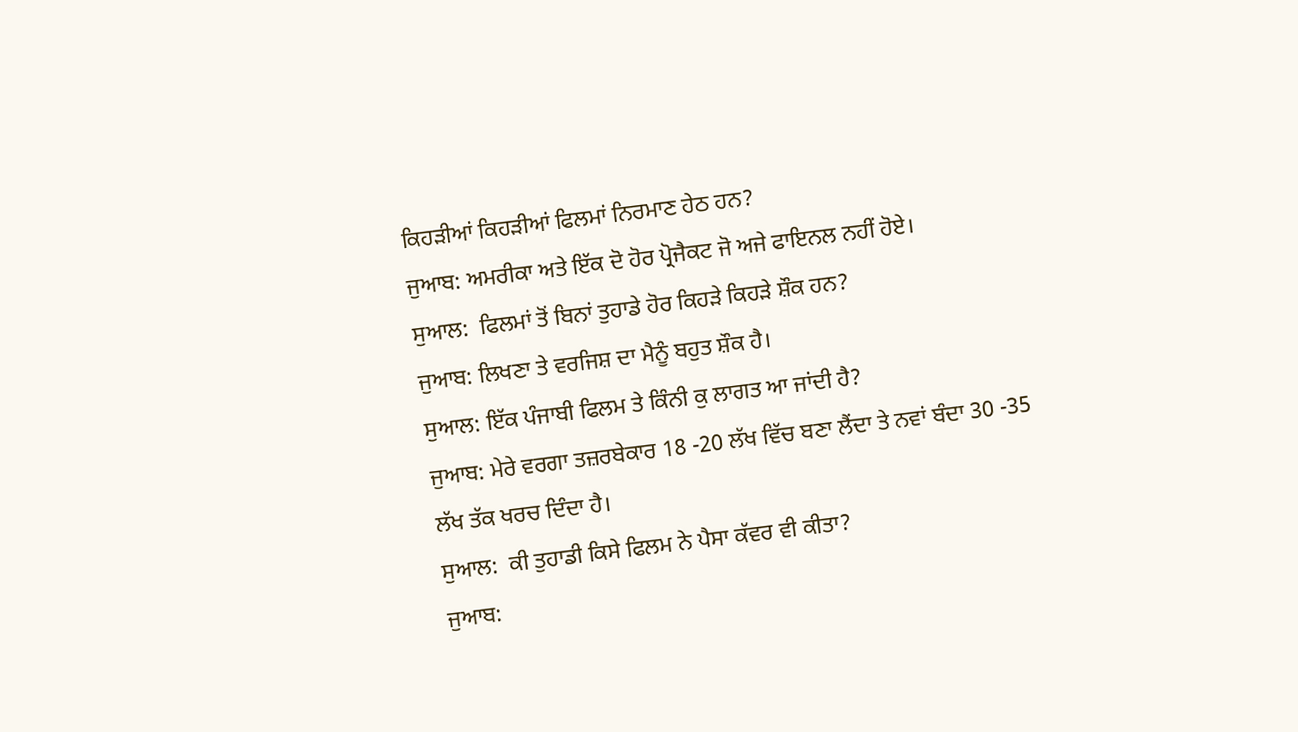ਕਿਹੜੀਆਂ ਕਿਹੜੀਆਂ ਫਿਲਮਾਂ ਨਿਰਮਾਣ ਹੇਠ ਹਨ?
ਜੁਆਬ: ਅਮਰੀਕਾ ਅਤੇ ਇੱਕ ਦੋ ਹੋਰ ਪ੍ਰੋਜੈਕਟ ਜੋ ਅਜੇ ਫਾਇਨਲ ਨਹੀਂ ਹੋਏ।
ਸੁਆਲ:  ਫਿਲਮਾਂ ਤੋਂ ਬਿਨਾਂ ਤੁਹਾਡੇ ਹੋਰ ਕਿਹੜੇ ਕਿਹੜੇ ਸ਼ੌਕ ਹਨ?
ਜੁਆਬ: ਲਿਖਣਾ ਤੇ ਵਰਜਿਸ਼ ਦਾ ਮੈਨੂੰ ਬਹੁਤ ਸ਼ੌਕ ਹੈ।
ਸੁਆਲ: ਇੱਕ ਪੰਜਾਬੀ ਫਿਲਮ ਤੇ ਕਿੰਨੀ ਕੁ ਲਾਗਤ ਆ ਜਾਂਦੀ ਹੈ?
ਜੁਆਬ: ਮੇਰੇ ਵਰਗਾ ਤਜ਼ਰਬੇਕਾਰ 18 -20 ਲੱਖ ਵਿੱਚ ਬਣਾ ਲੈਂਦਾ ਤੇ ਨਵਾਂ ਬੰਦਾ 30 -35 ਲੱਖ ਤੱਕ ਖਰਚ ਦਿੰਦਾ ਹੈ।
ਸੁਆਲ:  ਕੀ ਤੁਹਾਡੀ ਕਿਸੇ ਫਿਲਮ ਨੇ ਪੈਸਾ ਕੱਵਰ ਵੀ ਕੀਤਾ?
ਜੁਆਬ: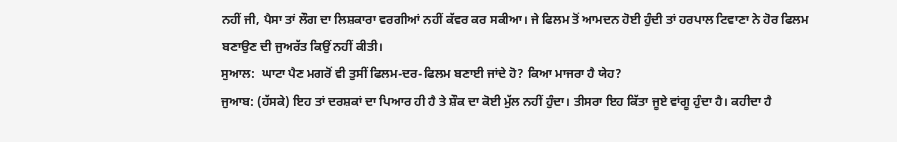ਨਹੀਂ ਜੀ, ਪੈਸਾ ਤਾਂ ਲੌਗ ਦਾ ਲਿਸ਼ਕਾਰਾ ਵਰਗੀਆਂ ਨਹੀਂ ਕੱਵਰ ਕਰ ਸਕੀਆ। ਜੇ ਫਿਲਮ ਤੋਂ ਆਮਦਨ ਹੋਈ ਹੁੰਦੀ ਤਾਂ ਹਰਪਾਲ ਟਿਵਾਣਾ ਨੇ ਹੋਰ ਫਿਲਮ ਬਣਾਉਣ ਦੀ ਜੁਅਰੱਤ ਕਿਉਂ ਨਹੀਂ ਕੀਤੀ।
ਸੁਆਲ:  ਘਾਟਾ ਪੈਣ ਮਗਰੋਂ ਵੀ ਤੁਸੀਂ ਫਿਲਮ-ਦਰ-ਫਿਲਮ ਬਣਾਈ ਜਾਂਦੇ ਹੋ? ਕਿਆ ਮਾਜਰਾ ਹੈ ਯੇਹ?
ਜੁਆਬ: (ਹੱਸਕੇ) ਇਹ ਤਾਂ ਦਰਸ਼ਕਾਂ ਦਾ ਪਿਆਰ ਹੀ ਹੈ ਤੇ ਸ਼ੌਕ ਦਾ ਕੋਈ ਮੁੱਲ ਨਹੀਂ ਹੁੰਦਾ। ਤੀਸਰਾ ਇਹ ਕਿੱਤਾ ਜੂਏ ਵਾਂਗੂ ਹੁੰਦਾ ਹੈ। ਕਹੀਦਾ ਹੈ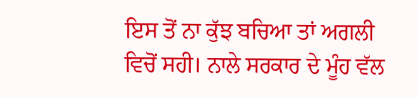ਇਸ ਤੋਂ ਨਾ ਕੁੱਝ ਬਚਿਆ ਤਾਂ ਅਗਲੀ ਵਿਚੋਂ ਸਹੀ। ਨਾਲੇ ਸਰਕਾਰ ਦੇ ਮੂੰਹ ਵੱਲ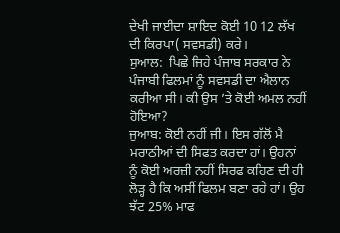ਦੇਖੀ ਜਾਈਦਾ ਸ਼ਾਇਦ ਕੋਈ 10 12 ਲੱਖ ਦੀ ਕਿਰਪਾ( ਸਵਸਡੀ) ਕਰੇ।
ਸੁਆਲ:  ਪਿਛੇ ਜਿਹੇ ਪੰਜਾਬ ਸਰਕਾਰ ਨੇ ਪੰਜਾਬੀ ਫਿਲਮਾਂ ਨੂੰ ਸਵਸਡੀ ਦਾ ਐਲਾਨ ਕਰੀਆ ਸੀ। ਕੀ ਉਸ ’ਤੇ ਕੋਈ ਅਮਲ ਨਹੀਂ ਹੋਇਆ?
ਜੁਆਬ: ਕੋਈ ਨਹੀਂ ਜੀ। ਇਸ ਗੱਲੋਂ ਮੈ ਮਰਾਠੀਆਂ ਦੀ ਸਿਫਤ ਕਰਦਾ ਹਾਂ। ਉਹਨਾਂ ਨੂੰ ਕੋਈ ਅਰਜ਼ੀ ਨਹੀਂ ਸਿਰਫ ਕਹਿਣ ਦੀ ਹੀ ਲੋੜ੍ਹ ਹੈ ਕਿ ਅਸੀਂ ਫਿਲਮ ਬਣਾ ਰਹੇ ਹਾਂ। ਉਹ ਝੱਟ 25% ਮਾਫ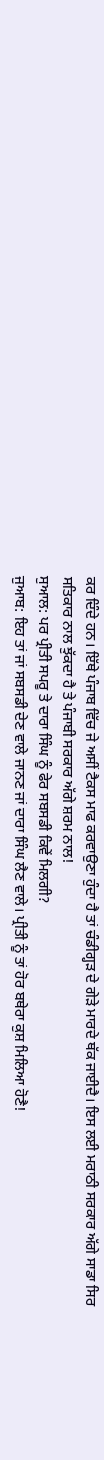ਕਰ ਦਿੰਦੇ ਹਨ। ਇੱਥੇ ਪੰਜਾਬ ਵਿੱਚ ਜੇ ਅਸੀਂ ਟੈਕਸ ਮਾਫ ਕਰਵਾਉਣਾ ਹੁੰਦਾ ਹੈ ਤਾਂ ਚੰਡੀਗ੍ਹੜ ਦੇ ਗੇੜੇ ਮਾਰਦੇ ਥੱਕ ਜਾਈਦੈ। ਇਸ ਲਈ ਮਰਾਠੀ ਸਰਕਾਰ ਅੱਗੇ ਸਾਡਾ ਸਿਰ ਸਤਿਕਾਰ ਨਾਲ ਝੁੱਕਦਾ ਹੈ ਤੇ ਪੰਜਾਬੀ ਸਰਕਾਰ ਅੱਗੇ ਸ਼ਰਮ ਨਾਲ!
ਸੁਆਲ: ਪਰ ਪ੍ਰੀਤੀ ਸਪਰੂ ਤੇ ਦਾਰਾ ਸਿੰਘ ਨੂੰ ਫੇਰ ਸਬਸਡੀ ਕਿਵੇਂ ਮਿਲਗੀ?
ਜੁਆਬ: ਇਹ ਤਾਂ ਜਾਂ ਸਬਸਡੀ ਦੇਣ ਵਾਲੇ ਜਾਨਣ ਜਾਂ ਦਾਰਾ ਸਿੰਘ ਲੈਣ ਵਾਲੇ। ਪ੍ਰੀਤੀ ਨੂੰ ਤਾਂ ਹੋਰ ਬਥੇਰਾ ਕੁਸ਼ ਮਿਲਿਆ ਹੋਣੈ!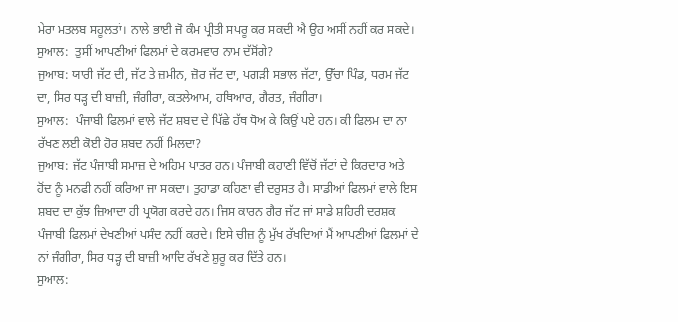ਮੇਰਾ ਮਤਲਬ ਸਹੂਲਤਾਂ। ਨਾਲੇ ਭਾਈ ਜੋ ਕੰਮ ਪ੍ਰੀਤੀ ਸਪਰੂ ਕਰ ਸਕਦੀ ਐ ਉਹ ਅਸੀਂ ਨਹੀਂ ਕਰ ਸਕਦੇ।
ਸੁਆਲ:  ਤੁਸੀਂ ਆਪਣੀਆਂ ਫਿਲਮਾਂ ਦੇ ਕਰਮਵਾਰ ਨਾਮ ਦੱਸੋਂਗੇ?
ਜੁਆਬ: ਯਾਰੀ ਜੱਟ ਦੀ, ਜੱਟ ਤੇ ਜ਼ਮੀਨ, ਜ਼ੋਰ ਜੱਟ ਦਾ, ਪਗੜੀ ਸਭਾਲ ਜੱਟਾ, ਉੱਚਾ ਪਿੰਡ, ਧਰਮ ਜੱਟ ਦਾ, ਸਿਰ ਧੜ੍ਹ ਦੀ ਬਾਜ਼ੀ, ਜੰਗੀਰਾ, ਕਤਲੇਆਮ, ਹਥਿਆਰ, ਗੈਰਤ, ਜੰਗੀਰਾ।
ਸੁਆਲ:  ਪੰਜਾਬੀ ਫਿਲਮਾਂ ਵਾਲੇ ਜੱਟ ਸ਼ਬਦ ਦੇ ਪਿੱਛੇ ਹੱਥ ਧੋਅ ਕੇ ਕਿਉਂ ਪਏ ਹਨ। ਕੀ ਫਿਲਮ ਦਾ ਨਾ ਰੱਖਣ ਲਈ ਕੋਈ ਹੋਰ ਸ਼ਬਦ ਨਹੀਂ ਮਿਲਦਾ?
ਜੁਆਬ: ਜੱਟ ਪੰਜਾਬੀ ਸਮਾਜ਼ ਦੇ ਅਹਿਮ ਪਾਤਰ ਹਨ। ਪੰਜਾਬੀ ਕਹਾਣੀ ਵਿੱਚੋਂ ਜੱਟਾਂ ਦੇ ਕਿਰਦਾਰ ਅਤੇ ਹੋਂਦ ਨੂੰ ਮਨਫੀ ਨਹੀਂ ਕਰਿਆ ਜਾ ਸਕਦਾ। ਤੁਹਾਡਾ ਕਹਿਣਾ ਵੀ ਦਰੁਸਤ ਹੈ। ਸਾਡੀਆਂ ਫਿਲਮਾਂ ਵਾਲੇ ਇਸ ਸ਼ਬਦ ਦਾ ਕੁੱਝ ਜ਼ਿਆਦਾ ਹੀ ਪ੍ਰਯੋਗ ਕਰਦੇ ਹਨ। ਜਿਸ ਕਾਰਨ ਗੈਰ ਜੱਟ ਜਾਂ ਸਾਡੇ ਸ਼ਹਿਰੀ ਦਰਸ਼ਕ ਪੰਜਾਬੀ ਫਿਲਮਾਂ ਦੇਖਣੀਆਂ ਪਸੰਦ ਨਹੀਂ ਕਰਦੇ। ਇਸੇ ਚੀਜ਼ ਨੂੰ ਮੁੱਖ ਰੱਖਦਿਆਂ ਮੈਂ ਆਪਣੀਆਂ ਫਿਲਮਾਂ ਦੇ ਨਾਂ ਜੰਗੀਰਾ, ਸਿਰ ਧੜ੍ਹ ਦੀ ਬਾਜ਼ੀ ਆਦਿ ਰੱਖਣੇ ਸ਼ੁਰੂ ਕਰ ਦਿੱਤੇ ਹਨ।
ਸੁਆਲ: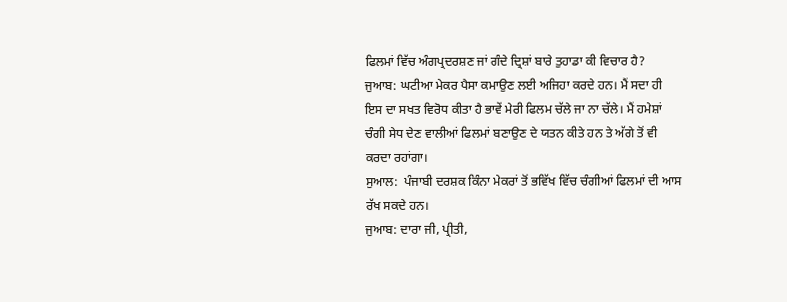ਫਿਲਮਾਂ ਵਿੱਚ ਅੰਗਪ੍ਰਦਰਸ਼ਣ ਜਾਂ ਗੰਦੇ ਦ੍ਰਿਸ਼ਾਂ ਬਾਰੇ ਤੁਹਾਡਾ ਕੀ ਵਿਚਾਰ ਹੈ?
ਜੁਆਬ: ਘਟੀਆ ਮੇਕਰ ਪੈਸਾ ਕਮਾਉਣ ਲਈ ਅਜਿਹਾ ਕਰਦੇ ਹਨ। ਮੈਂ ਸਦਾ ਹੀ ਇਸ ਦਾ ਸਖਤ ਵਿਰੋਧ ਕੀਤਾ ਹੈ ਭਾਵੇਂ ਮੇਰੀ ਫਿਲਮ ਚੱਲੇ ਜਾ ਨਾ ਚੱਲੇ। ਮੈਂ ਹਮੇਸ਼ਾਂ ਚੰਗੀ ਸੇਧ ਦੇਣ ਵਾਲੀਆਂ ਫਿਲਮਾਂ ਬਣਾਉਣ ਦੇ ਯਤਨ ਕੀਤੇ ਹਨ ਤੇ ਅੱਗੇ ਤੋਂ ਵੀ ਕਰਦਾ ਰਹਾਂਗਾ।
ਸੁਆਲ:  ਪੰਜਾਬੀ ਦਰਸ਼ਕ ਕਿੰਨਾ ਮੇਕਰਾਂ ਤੋਂ ਭਵਿੱਖ ਵਿੱਚ ਚੰਗੀਆਂ ਫਿਲਮਾਂ ਦੀ ਆਸ ਰੱਖ ਸਕਦੇ ਹਨ।
ਜੁਆਬ: ਦਾਰਾ ਜੀ, ਪ੍ਰੀਤੀ,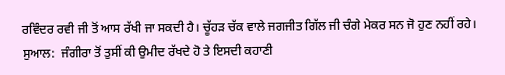ਰਵਿੰਦਰ ਰਵੀ ਜੀ ਤੋਂ ਆਸ ਰੱਖੀ ਜਾ ਸਕਦੀ ਹੈ। ਚੂੱਹੜ ਚੱਕ ਵਾਲੇ ਜਗਜੀਤ ਗਿੱਲ ਜੀ ਚੰਗੇ ਮੇਕਰ ਸਨ ਜੋ ਹੁਣ ਨਹੀਂ ਰਹੇ।
ਸੁਆਲ:  ਜੰਗੀਰਾ ਤੋਂ ਤੁਸੀਂ ਕੀ ਉਮੀਦ ਰੱਖਦੇ ਹੋ ਤੇ ਇਸਦੀ ਕਹਾਣੀ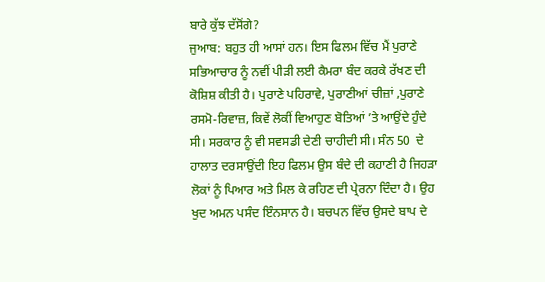ਬਾਰੇ ਕੁੱਝ ਦੱਸੋਂਗੇ?
ਜੁਆਬ: ਬਹੁਤ ਹੀ ਆਸਾਂ ਹਨ। ਇਸ ਫਿਲਮ ਵਿੱਚ ਮੈਂ ਪੁਰਾਣੇ ਸਭਿਆਚਾਰ ਨੂੰ ਨਵੀਂ ਪੀੜੀ ਲਈ ਕੈਮਰਾ ਬੰਦ ਕਰਕੇ ਰੱਖਣ ਦੀ ਕੋਸ਼ਿਸ਼ ਕੀਤੀ ਹੈ। ਪੁਰਾਣੇ ਪਹਿਰਾਵੇ, ਪੁਰਾਣੀਆਂ ਚੀਜ਼ਾਂ ,ਪੁਰਾਣੇ ਰਸਮੋ-ਰਿਵਾਜ਼, ਕਿਵੇਂ ਲੋਕੀਂ ਵਿਆਹੁਣ ਬੋਤਿਆਂ ’ਤੇ ਆਉਂਦੇ ਹੁੰਦੇ ਸੀ। ਸਰਕਾਰ ਨੂੰ ਵੀ ਸਵਸਡੀ ਦੇਣੀ ਚਾਹੀਦੀ ਸੀ। ਸੰਨ 50  ਦੇ ਹਾਲਾਤ ਦਰਸਾਉਂਦੀ ਇਹ ਫਿਲਮ ਉਸ ਬੰਦੇ ਦੀ ਕਹਾਣੀ ਹੈ ਜਿਹੜਾ ਲੋਕਾਂ ਨੂੰ ਪਿਆਰ ਅਤੇ ਮਿਲ ਕੇ ਰਹਿਣ ਦੀ ਪ੍ਰੇਰਨਾ ਦਿੰਦਾ ਹੈ। ਉਹ ਖੁਦ ਅਮਨ ਪਸੰਦ ਇੰਨਸਾਨ ਹੈ। ਬਚਪਨ ਵਿੱਚ ਉਸਦੇ ਬਾਪ ਦੇ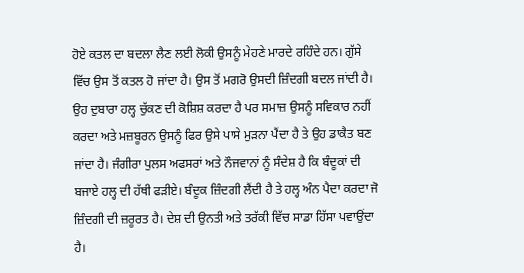ਹੋਏ ਕਤਲ ਦਾ ਬਦਲਾ ਲੈਣ ਲਈ ਲੋਕੀ ਉਸਨੂੰ ਮੇਹਣੇ ਮਾਰਦੇ ਰਹਿੰਦੇ ਹਨ। ਗੁੱਸੇ ਵਿੱਚ ਉਸ ਤੋਂ ਕਤਲ ਹੋ ਜਾਂਦਾ ਹੈ। ਉਸ ਤੋਂ ਮਗਰੋ ਉਸਦੀ ਜ਼ਿੰਦਗੀ ਬਦਲ ਜਾਂਦੀ ਹੈ। ਉਹ ਦੁਬਾਰਾ ਹਲ੍ਹ ਚੁੱਕਣ ਦੀ ਕੋਸ਼ਿਸ਼ ਕਰਦਾ ਹੈ ਪਰ ਸਮਾਜ਼ ਉਸਨੂੰ ਸਵਿਕਾਰ ਨਹੀਂ ਕਰਦਾ ਅਤੇ ਮਜ਼ਬੂਰਨ ਉਸਨੂੰ ਫਿਰ ਉਸੇ ਪਾਸੇ ਮੁੜਨਾ ਪੈਂਦਾ ਹੈ ਤੇ ਉਹ ਡਾਕੈਤ ਬਣ ਜਾਂਦਾ ਹੈ। ਜੰਗੀਰਾ ਪੁਲਸ ਅਫਸਰਾਂ ਅਤੇ ਨੌਜਵਾਨਾਂ ਨੂੰ ਸੰਦੇਸ਼ ਹੈ ਕਿ ਬੰਦੂਕਾਂ ਦੀ ਬਜਾਏ ਹਲ੍ਹ ਦੀ ਹੱਥੀ ਫੜੀਏ। ਬੰਦੂਕ ਜ਼ਿੰਦਗੀ ਲੈਂਦੀ ਹੈ ਤੇ ਹਲ੍ਹ ਅੰਨ ਪੈਦਾ ਕਰਦਾ ਜੋ ਜ਼ਿੰਦਗੀ ਦੀ ਜ਼ਰੂਰਤ ਹੈ। ਦੇਸ਼ ਦੀ ਉਨਤੀ ਅਤੇ ਤਰੱਕੀ ਵਿੱਚ ਸਾਡਾ ਹਿੱਸਾ ਪਵਾਉਂਦਾ ਹੈ।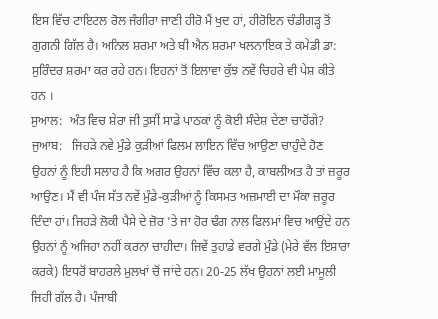ਇਸ ਵਿੱਚ ਟਾਇਟਲ ਰੋਲ ਜੰਗੀਰਾ ਜਾਣੀ ਹੀਰੋ ਮੈਂ ਖੁਦ ਹਾਂ, ਹੀਰੋਇਨ ਚੰਡੀਗੜ੍ਹ ਤੋਂ ਗੁਗਨੀ ਗਿੱਲ ਹੈ। ਅਨਿਲ ਸ਼ਰਮਾ ਅਤੇ ਬੀ ਐਨ ਸ਼ਰਮਾ ਖਲਨਾਇਕ ਤੇ ਕਮੇਡੀ ਡਾ: ਸੁਰਿੰਦਰ ਸ਼ਰਮਾ ਕਰ ਰਹੇ ਹਨ। ਇਹਨਾਂ ਤੋਂ ਇਲਾਵਾ ਕੁੱਝ ਨਵੇਂ ਚਿਹਰੇ ਵੀ ਪੇਸ਼ ਕੀਤੇ ਹਨ ।
ਸੁਆਲ:  ਅੰਤ ਵਿਚ ਸ਼ੇਰਾ ਜੀ ਤੁਸੀਂ ਸਾਡੇ ਪਾਠਕਾਂ ਨੂੰ ਕੋਈ ਸੰਦੇਸ਼ ਦੇਣਾ ਚਾਹੋਂਗੇ?
ਜੁਆਬ:   ਜਿਹੜੇ ਨਵੇ ਮੁੰਡੇ ਕੁੜੀਆਂ ਫਿਲਮ ਲਾਇਨ ਵਿੱਚ ਆਉਣਾ ਚਾਹੁੰਦੇ ਹੋਣ ਉਹਨਾਂ ਨੂੰ ਇਹੀ ਸਲਾਹ ਹੈ ਕਿ ਅਗਰ ਉਹਨਾਂ ਵਿੱਚ ਕਲਾ ਹੈ, ਕਾਬਲੀਅਤ ਹੈ ਤਾਂ ਜ਼ਰੂਰ ਆਉਣ। ਮੈਂ ਵੀ ਪੰਜ ਸੱਤ ਨਵੇਂ ਮੁੰਡੇ-ਕੁੜੀਆਂ ਨੂੰ ਕਿਸਮਤ ਅਜ਼ਮਾਈ ਦਾ ਮੌਕਾ ਜ਼ਰੂਰ ਦਿੰਦਾ ਹਾਂ। ਜਿਹੜੇ ਲੋਕੀ ਪੈਸੇ ਦੇ ਜ਼ੋਰ ’ਤੇ ਜਾ ਹੋਰ ਢੰਗ ਨਾਲ ਫਿਲਮਾਂ ਵਿਚ ਆਉਂਦੇ ਹਨ ਉਹਨਾਂ ਨੂੰ ਅਜਿਹਾ ਨਹੀਂ ਕਰਨਾ ਚਾਹੀਦਾ। ਜਿਵੇਂ ਤੁਹਾਡੇ ਵਰਗੇ ਮੁੰਡੇ (ਮੇਰੇ ਵੱਲ ਇਸ਼ਾਰਾ ਕਰਕੇ) ਇਧਰੋਂ ਬਾਹਰਲੇ ਮੁਲਖਾਂ ਚੋਂ ਜਾਂਦੇ ਹਨ। 20-25 ਲੱਖ ਉਹਨਾਂ ਲਈ ਮਾਮੂਲੀ ਜਿਹੀ ਗੱਲ ਹੈ। ਪੰਜਾਬੀ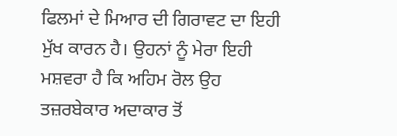ਫਿਲਮਾਂ ਦੇ ਮਿਆਰ ਦੀ ਗਿਰਾਵਟ ਦਾ ਇਹੀ ਮੁੱਖ ਕਾਰਨ ਹੈ। ਉਹਨਾਂ ਨੂੰ ਮੇਰਾ ਇਹੀ ਮਸ਼ਵਰਾ ਹੈ ਕਿ ਅਹਿਮ ਰੋਲ ਉਹ ਤਜ਼ਰਬੇਕਾਰ ਅਦਾਕਾਰ ਤੋਂ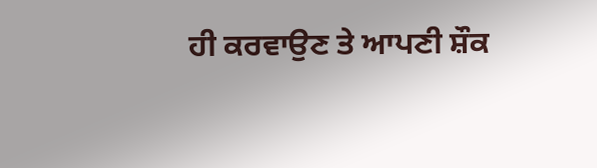ਹੀ ਕਰਵਾਉਣ ਤੇ ਆਪਣੀ ਸ਼ੌਕ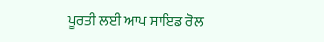ਪੂਰਤੀ ਲਈ ਆਪ ਸਾਇਡ ਰੋਲ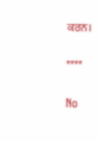ਕਰਨ।

****

No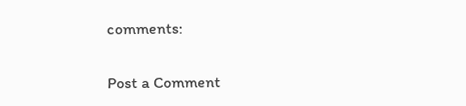comments:

Post a Comment